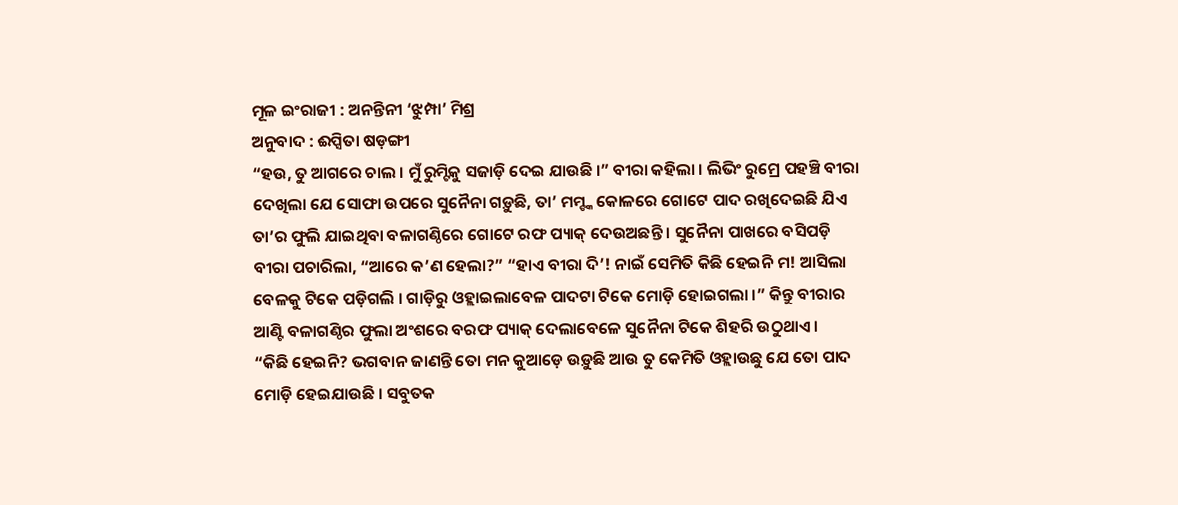ମୂଳ ଇଂରାଜୀ : ଅନନ୍ତିନୀ ‘ଝୁମ୍ପା’ ମିଶ୍ର
ଅନୁବାଦ : ଈପ୍ସିତା ଷଡ଼ଙ୍ଗୀ
“ହଉ, ତୁ ଆଗରେ ଚାଲ । ମୁଁ ରୁମ୍ଟିକୁ ସଜାଡ଼ି ଦେଇ ଯାଉଛି ।” ବୀରା କହିଲା । ଲିଭିଂ ରୁମ୍ରେ ପହଞ୍ଚି ବୀରା ଦେଖିଲା ଯେ ସୋଫା ଉପରେ ସୁନୈନା ଗଡ଼ୁଛି, ତା’ ମମ୍ଙ୍କ କୋଳରେ ଗୋଟେ ପାଦ ରଖିଦେଇଛି ଯିଏ ତା’ର ଫୁଲି ଯାଇଥିବା ବଳାଗଣ୍ଠିରେ ଗୋଟେ ରଫ ପ୍ୟାକ୍ ଦେଉଅଛନ୍ତି । ସୁନୈନା ପାଖରେ ବସିପଡ଼ି
ବୀରା ପଚାରିଲା, “ଆରେ କ’ଣ ହେଲା?” “ହାଏ ବୀରା ଦି’! ନାଇଁ ସେମିତି କିଛି ହେଇନି ମ! ଆସିଲା ବେଳକୁ ଟିକେ ପଡ଼ିଗଲି । ଗାଡ଼ିରୁ ଓହ୍ଲାଇଲାବେଳ ପାଦଟା ଟିକେ ମୋଡ଼ି ହୋଇଗଲା ।” କିନ୍ତୁ ବୀରାର ଆଣ୍ଟି ବଳାଗଣ୍ଠିର ଫୁଲା ଅଂଶରେ ବରଫ ପ୍ୟାକ୍ ଦେଲାବେଳେ ସୁନୈନା ଟିକେ ଶିହରି ଉଠୁଥାଏ ।
“କିଛି ହେଇନି? ଭଗବାନ ଜାଣନ୍ତି ତୋ ମନ କୁଆଡ଼େ ଉଡ଼ୁଛି ଆଉ ତୁ କେମିତି ଓହ୍ଲାଉଛୁ ଯେ ତୋ ପାଦ ମୋଡ଼ି ହେଇଯାଉଛି । ସବୁତକ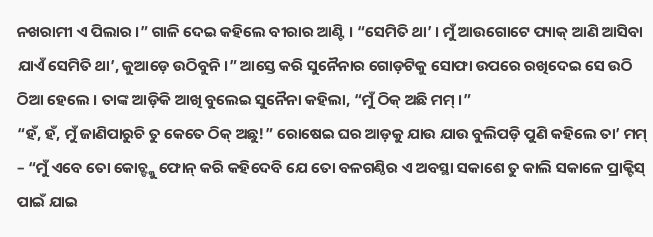ନଖରାମୀ ଏ ପିଲାର ।” ଗାଳି ଦେଇ କହିଲେ ବୀରାର ଆଣ୍ଟି । “ସେମିତି ଥା’ । ମୁଁ ଆଉଗୋଟେ ପ୍ୟାକ୍ ଆଣି ଆସିବା ଯାଏଁ ସେମିତି ଥା’, କୁଆଡ଼େ ଉଠିବୁନି ।” ଆସ୍ତେ କରି ସୁନୈନାର ଗୋଡ଼ଟିକୁ ସୋଫା ଉପରେ ରଖିଦେଇ ସେ ଉଠି ଠିଆ ହେଲେ । ତାଙ୍କ ଆଡ଼ିକି ଆଖି ବୁଲେଇ ସୁନୈନା କହିଲା, “ମୁଁ ଠିକ୍ ଅଛି ମମ୍ ।”
“ହଁ, ହଁ, ମୁଁ ଜାଣିପାରୁଚି ତୁ କେତେ ଠିକ୍ ଅଛୁ!” ରୋଷେଇ ଘର ଆଡ଼କୁ ଯାଉ ଯାଉ ବୁଲିପଡ଼ି ପୁଣି କହିଲେ ତା’ ମମ୍ – “ମୁଁ ଏବେ ତୋ କୋଚ୍ଙ୍କୁ ଫୋନ୍ କରି କହିଦେବି ଯେ ତୋ ବଳଗଣ୍ଠିର ଏ ଅବସ୍ଥା ସକାଶେ ତୁ କାଲି ସକାଳେ ପ୍ରାକ୍ଟିସ୍ ପାଇଁ ଯାଇ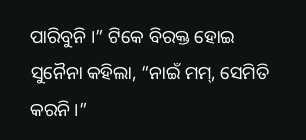ପାରିବୁନି ।” ଟିକେ ବିରକ୍ତ ହୋଇ ସୁନୈନା କହିଲା, “ନାଇଁ ମମ୍, ସେମିତି କରନି ।”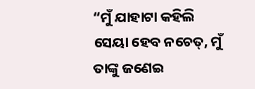“ମୁଁ ଯାହାଟା କହିଲି ସେୟା ହେବ ନଚେତ୍, ମୁଁ ତାଙ୍କୁ ଜଣେଇ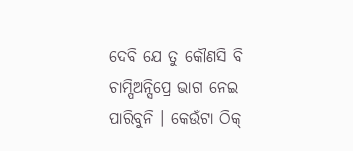ଦେବି ଯେ ତୁ କୌଣସି ବି ଚାମ୍ପିଅନ୍ସିପ୍ରେ ଭାଗ ନେଇ ପାରିବୁନି । କେଉଁଟା ଠିକ୍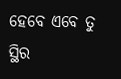ହେବେ ଏବେ ତୁ ସ୍ଥିର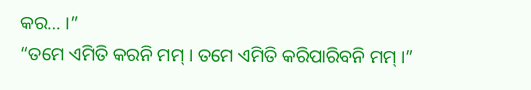କର… ।”
“ତମେ ଏମିତି କରନି ମମ୍ । ତମେ ଏମିତି କରିପାରିବନି ମମ୍ ।”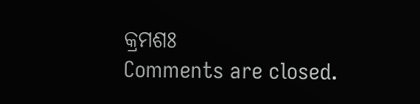କ୍ରମଶଃ
Comments are closed.